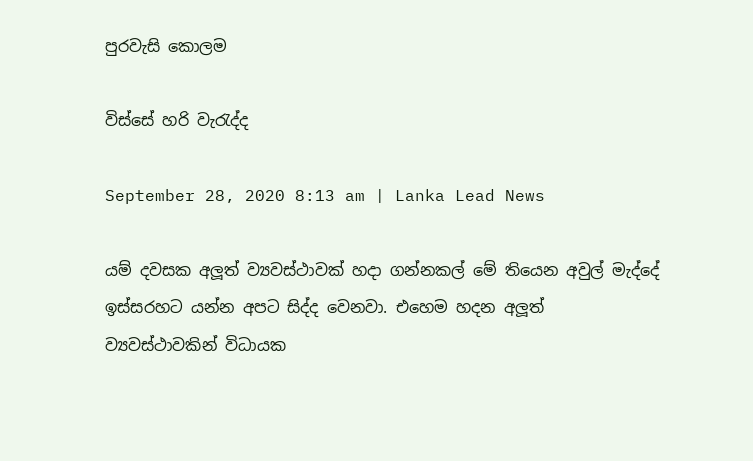පුරවැසි කොලම

විස්සේ හරි වැරැද්ද

September 28, 2020 8:13 am | Lanka Lead News

යම් දවසක අලූත් ව්‍යවස්ථාවක් හදා ගන්නකල් මේ තියෙන අවුල් මැද්දේ ඉස්සරහට යන්න අපට සිද්ද වෙනවා. එහෙම හදන අලූත් ව්‍යවස්ථාවකින් විධායක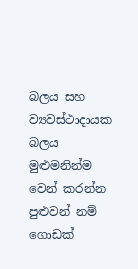බලය සහ ව්‍යවස්ථාදායක බලය මුළුමනින්ම වෙන් කරන්න පුළුවන් නම් ගොඩක්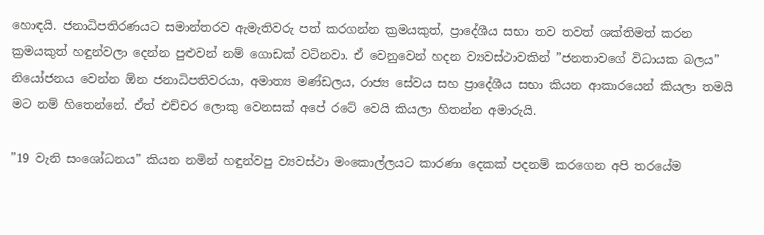හොඳයි. ජනාධිපතිරණයට සමාන්තරව ඇමැතිවරු පත් කරගන්න ක්‍රමයකුත්, ප්‍රාදේශීය සභා තව තවත් ශක්තිමත් කරන ක්‍රමයකුත් හඳුන්වලා දෙන්න පුළුවන් නම් ගොඩක් වටිනවා. ඒ වෙනුවෙන් හදන ව්‍යවස්ථාවකින් ”ජනතාවගේ විධායක බලය” නියෝජනය වෙන්න ඕන ජනාධිපතිවරයා, අමාත්‍ය මණ්ඩලය, රාජ්‍ය සේවය සහ ප්‍රාදේශීය සභා කියන ආකාරයෙන් කියලා තමයි මට නම් හිතෙන්නේ. ඒත් එච්චර ලොකු වෙනසක් අපේ රටේ වෙයි කියලා හිතන්න අමාරුයි.

”19 වැනි සංශෝධනය” කියන නමින් හඳුන්වපු ව්‍යවස්ථා මංකොල්ලයට කාරණා දෙකක් පදනම් කරගෙන අපි තරයේම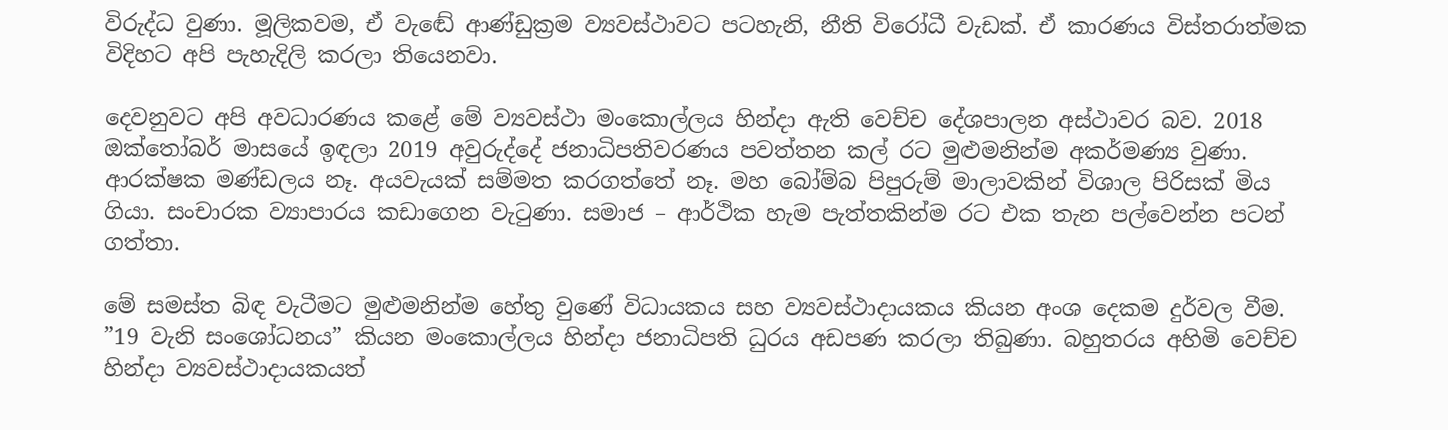විරුද්ධ වුණා. මූලිකවම, ඒ වැඬේ ආණ්ඩුක්‍රම ව්‍යවස්ථාවට පටහැනි, නීති විරෝධී වැඩක්. ඒ කාරණය විස්තරාත්මක විදිහට අපි පැහැදිලි කරලා තියෙනවා.

දෙවනුවට අපි අවධාරණය කළේ මේ ව්‍යවස්ථා මංකොල්ලය හින්දා ඇති වෙච්ච දේශපාලන අස්ථාවර බව. 2018 ඔක්තෝබර් මාසයේ ඉඳලා 2019 අවුරුද්දේ ජනාධිපතිවරණය පවත්තන කල් රට මුළුමනින්ම අකර්මණ්‍ය වුණා. ආරක්ෂක මණ්ඩලය නෑ. අයවැයක් සම්මත කරගත්තේ නෑ. මහ බෝම්බ පිපුරුම් මාලාවකින් විශාල පිරිසක් මිය ගියා. සංචාරක ව්‍යාපාරය කඩාගෙන වැටුණා. සමාජ – ආර්ථික හැම පැත්තකින්ම රට එක තැන පල්වෙන්න පටන් ගත්තා.

මේ සමස්ත බිඳ වැටීමට මුළුමනින්ම හේතු වුණේ විධායකය සහ ව්‍යවස්ථාදායකය කියන අංශ දෙකම දුර්වල වීම. ”19 වැනි සංශෝධනය” කියන මංකොල්ලය හින්දා ජනාධිපති ධුරය අඩපණ කරලා තිබුණා. බහුතරය අහිමි වෙච්ච හින්දා ව්‍යවස්ථාදායකයත්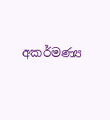අකර්මණ්‍ය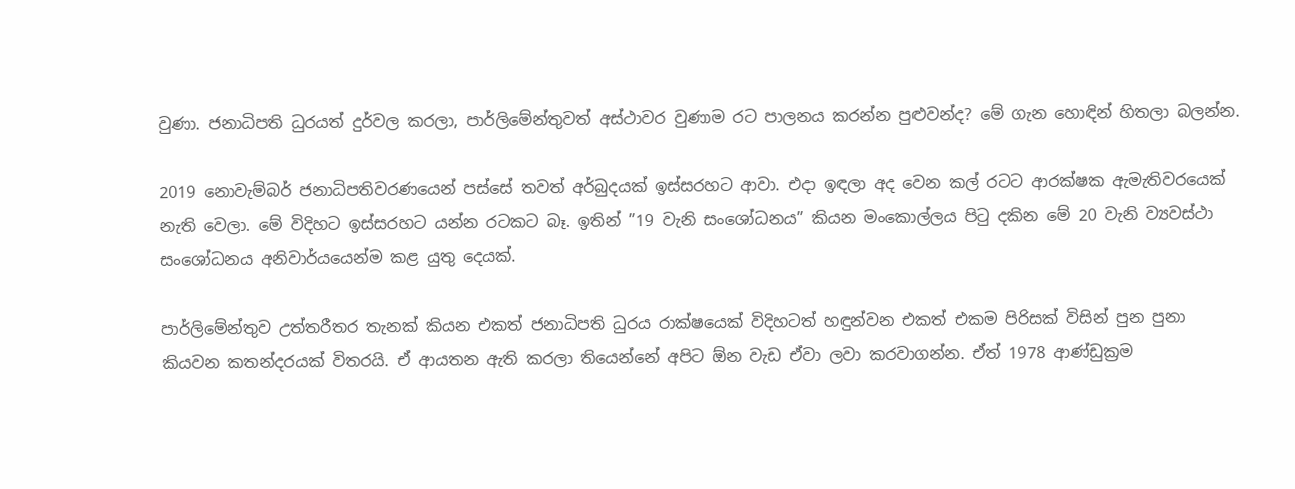වුණා. ජනාධිපති ධුරයත් දුර්වල කරලා, පාර්ලිමේන්තුවත් අස්ථාවර වුණාම රට පාලනය කරන්න පුළුවන්ද? මේ ගැන හොඳින් හිතලා බලන්න.

2019 නොවැම්බර් ජනාධිපතිවරණයෙන් පස්සේ තවත් අර්බුදයක් ඉස්සරහට ආවා. එදා ඉඳලා අද වෙන කල් රටට ආරක්ෂක ඇමැතිවරයෙක් නැති වෙලා. මේ විදිහට ඉස්සරහට යන්න රටකට බෑ. ඉතින් ”19 වැනි සංශෝධනය” කියන මංකොල්ලය පිටු දකින මේ 20 වැනි ව්‍යවස්ථා සංශෝධනය අනිවාර්යයෙන්ම කළ යුතු දෙයක්.

පාර්ලිමේන්තුව උත්තරීතර තැනක් කියන එකත් ජනාධිපති ධුරය රාක්ෂයෙක් විදිහටත් හඳුන්වන එකත් එකම පිරිසක් විසින් පුන පුනා කියවන කතන්දරයක් විතරයි. ඒ ආයතන ඇති කරලා තියෙන්නේ අපිට ඕන වැඩ ඒවා ලවා කරවාගන්න. ඒත් 1978 ආණ්ඩුක්‍රම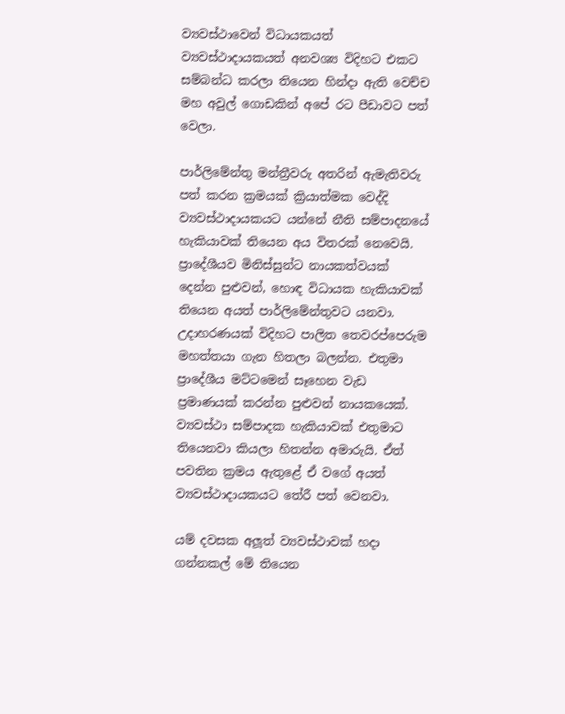ව්‍යවස්ථාවෙන් විධායකයත් ව්‍යවස්ථාදායකයත් අනවශ්‍ය විදිහට එකට සම්බන්ධ කරලා තියෙන හින්දා ඇති වෙච්ච මහ අවුල් ගොඩකින් අපේ රට පීඩාවට පත් වෙලා.

පාර්ලිමේන්තු මන්ත්‍රීවරු අතරින් ඇමැතිවරු පත් කරන ක්‍රමයක් ක්‍රියාත්මක වෙද්දි ව්‍යවස්ථාදායකයට යන්නේ නීති සම්පාදනයේ හැකියාවක් තියෙන අය විතරක් නෙවෙයි. ප්‍රාදේශීයව මිනිස්සුන්ට නායකත්වයක් දෙන්න පුළුවන්, හොඳ විධායක හැකියාවක් තියෙන අයත් පාර්ලිමේන්තුවට යනවා. උදාහරණයක් විදිහට පාලිත තෙවරප්පෙරුම මහත්තයා ගැන හිතලා බලන්න. එතුමා ප්‍රාදේශීය මට්ටමෙන් සෑහෙන වැඩ ප්‍රමාණයක් කරන්න පුළුවන් නායකයෙක්. ව්‍යවස්ථා සම්පාදක හැකියාවක් එතුමාට තියෙනවා කියලා හිතන්න අමාරුයි. ඒත් පවතින ක්‍රමය ඇතුළේ ඒ වගේ අයත් ව්‍යවස්ථාදායකයට තේරී පත් වෙනවා.

යම් දවසක අලූත් ව්‍යවස්ථාවක් හදා ගන්නකල් මේ තියෙන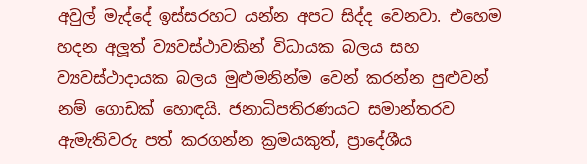අවුල් මැද්දේ ඉස්සරහට යන්න අපට සිද්ද වෙනවා. එහෙම හදන අලූත් ව්‍යවස්ථාවකින් විධායක බලය සහ ව්‍යවස්ථාදායක බලය මුළුමනින්ම වෙන් කරන්න පුළුවන් නම් ගොඩක් හොඳයි. ජනාධිපතිරණයට සමාන්තරව ඇමැතිවරු පත් කරගන්න ක්‍රමයකුත්, ප්‍රාදේශීය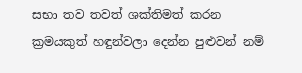සභා තව තවත් ශක්තිමත් කරන ක්‍රමයකුත් හඳුන්වලා දෙන්න පුළුවන් නම්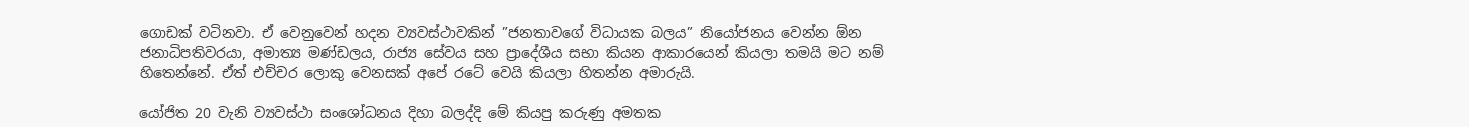ගොඩක් වටිනවා. ඒ වෙනුවෙන් හදන ව්‍යවස්ථාවකින් ”ජනතාවගේ විධායක බලය” නියෝජනය වෙන්න ඕන ජනාධිපතිවරයා, අමාත්‍ය මණ්ඩලය, රාජ්‍ය සේවය සහ ප්‍රාදේශීය සභා කියන ආකාරයෙන් කියලා තමයි මට නම් හිතෙන්නේ. ඒත් එච්චර ලොකු වෙනසක් අපේ රටේ වෙයි කියලා හිතන්න අමාරුයි.

යෝජිත 20 වැනි ව්‍යවස්ථා සංශෝධනය දිහා බලද්දි මේ කියපු කරුණු අමතක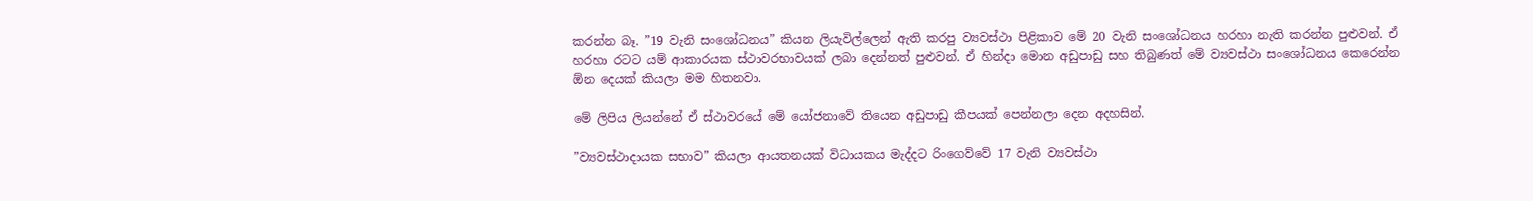කරන්න බෑ. ”19 වැනි සංශෝධනය” කියන ලියැවිල්ලෙන් ඇති කරපු ව්‍යවස්ථා පිළිකාව මේ 20 වැනි සංශෝධනය හරහා නැති කරන්න පුළුවන්. ඒ හරහා රටට යම් ආකාරයක ස්ථාවරභාවයක් ලබා දෙන්නත් පුළුවන්. ඒ හින්දා මොන අඩුපාඩු සහ තිබුණත් මේ ව්‍යවස්ථා සංශෝධනය කෙරෙන්න ඕන දෙයක් කියලා මම හිතනවා.

මේ ලිපිය ලියන්නේ ඒ ස්ථාවරයේ මේ යෝජනාවේ තියෙන අඩුපාඩු කීපයක් පෙන්නලා දෙන අදහසින්.

”ව්‍යවස්ථාදායක සභාව” කියලා ආයතනයක් විධායකය මැද්දට රිංගෙව්වේ 17 වැනි ව්‍යවස්ථා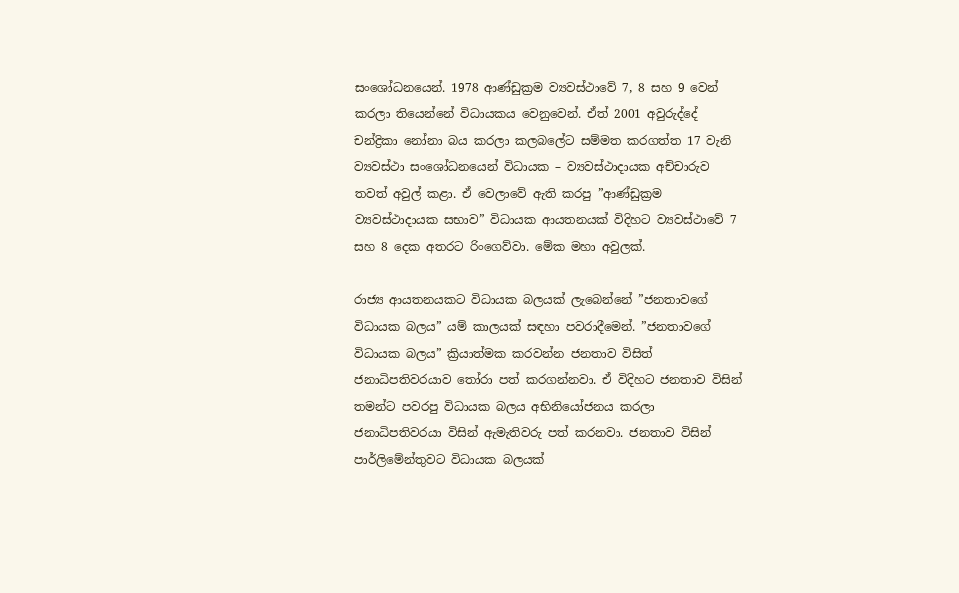සංශෝධනයෙන්. 1978 ආණ්ඩුක්‍රම ව්‍යවස්ථාවේ 7, 8 සහ 9 වෙන් කරලා තියෙන්නේ විධායකය වෙනුවෙන්. ඒත් 2001 අවුරුද්දේ චන්ද්‍රිකා නෝනා බය කරලා කලබලේට සම්මත කරගත්ත 17 වැනි ව්‍යවස්ථා සංශෝධනයෙන් විධායක – ව්‍යවස්ථාදායක අච්චාරුව තවත් අවුල් කළා. ඒ වෙලාවේ ඇති කරපු ”ආණ්ඩුක්‍රම ව්‍යවස්ථාදායක සභාව” විධායක ආයතනයක් විදිහට ව්‍යවස්ථාවේ 7 සහ 8 දෙක අතරට රිංගෙව්වා. මේක මහා අවුලක්.

රාජ්‍ය ආයතනයකට විධායක බලයක් ලැබෙන්නේ ”ජනතාවගේ විධායක බලය” යම් කාලයක් සඳහා පවරාදීමෙන්. ”ජනතාවගේ විධායක බලය” ක්‍රියාත්මක කරවන්න ජනතාව විසිත් ජනාධිපතිවරයාව තෝරා පත් කරගන්නවා. ඒ විදිහට ජනතාව විසින් තමන්ට පවරපු විධායක බලය අභිනියෝජනය කරලා ජනාධිපතිවරයා විසින් ඇමැතිවරු පත් කරනවා. ජනතාව විසින් පාර්ලිමේන්තුවට විධායක බලයක්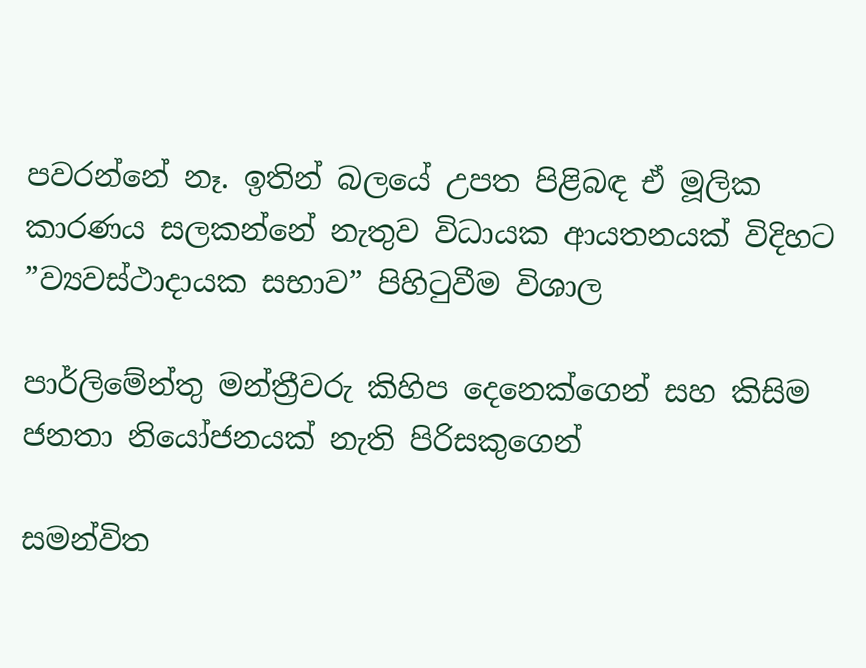පවරන්නේ නෑ. ඉතින් බලයේ උපත පිළිබඳ ඒ මූලික කාරණය සලකන්නේ නැතුව විධායක ආයතනයක් විදිහට ”ව්‍යවස්ථාදායක සභාව” පිහිටුවීම විශාල

පාර්ලිමේන්තු මන්ත්‍රීවරු කිහිප දෙනෙක්ගෙන් සහ කිසිම ජනතා නියෝජනයක් නැති පිරිසකුගෙන්

සමන්විත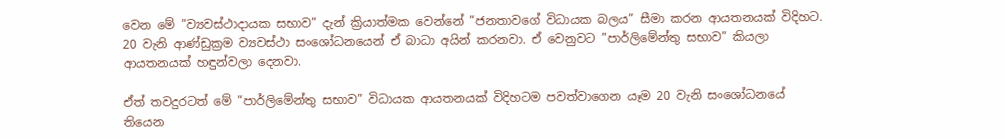වෙන මේ ”ව්‍යවස්ථාදායක සභාව” දැන් ක්‍රියාත්මක වෙන්නේ ”ජනතාවගේ විධායක බලය” සීමා කරන ආයතනයක් විදිහට. 20 වැනි ආණ්ඩුක්‍රම ව්‍යවස්ථා සංශෝධනයෙන් ඒ බාධා අයින් කරනවා. ඒ වෙනුවට ”පාර්ලිමේන්තු සභාව” කියලා ආයතනයක් හඳුන්වලා දෙනවා.

ඒත් තවදුරටත් මේ ”පාර්ලිමේන්තු සභාව” විධායක ආයතනයක් විදිහටම පවත්වාගෙන යෑම 20 වැනි සංශෝධනයේ තියෙන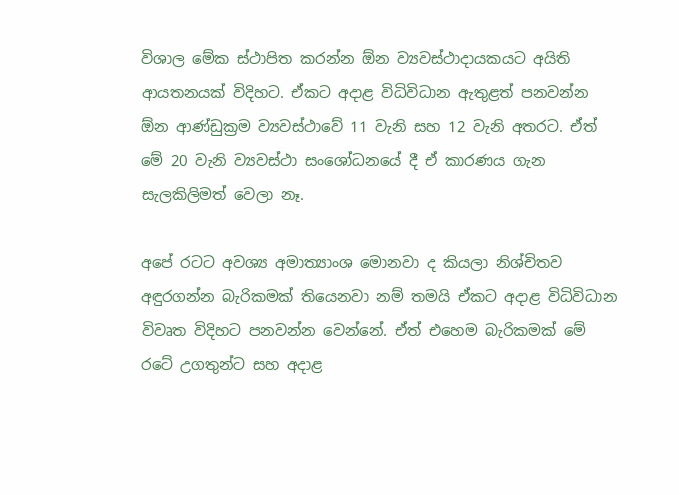විශාල මේක ස්ථාපිත කරන්න ඕන ව්‍යවස්ථාදායකයට අයිති ආයතනයක් විදිහට. ඒකට අදාළ විධිවිධාන ඇතුළත් පනවන්න ඕන ආණ්ඩුක්‍රම ව්‍යවස්ථාවේ 11 වැනි සහ 12 වැනි අතරට. ඒත් මේ 20 වැනි ව්‍යවස්ථා සංශෝධනයේ දී ඒ කාරණය ගැන සැලකිලිමත් වෙලා නෑ.

අපේ රටට අවශ්‍ය අමාත්‍යාංශ මොනවා ද කියලා නිශ්චිතව අඳුරගන්න බැරිකමක් තියෙනවා නම් තමයි ඒකට අදාළ විධිවිධාන විවෘත විදිහට පනවන්න වෙන්නේ. ඒත් එහෙම බැරිකමක් මේ රටේ උගතුන්ට සහ අදාළ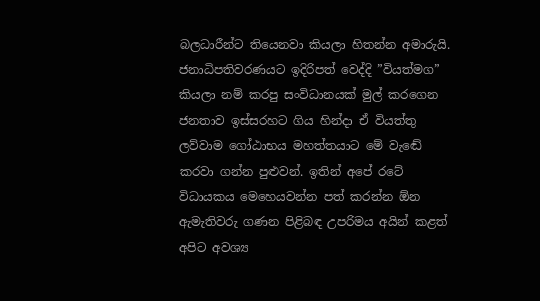බලධාරීන්ට තියෙනවා කියලා හිතන්න අමාරුයි. ජනාධිපතිවරණයට ඉදිරිපත් වෙද්දි ”වියත්මග” කියලා නම් කරපු සංවිධානයක් මුල් කරගෙන ජනතාව ඉස්සරහට ගිය හින්දා ඒ වියත්තු ලව්වාම ගෝඨාභය මහත්තයාට මේ වැඬේ කරවා ගන්න පුළුවන්. ඉතින් අපේ රටේ විධායකය මෙහෙයවන්න පත් කරන්න ඕන ඇමැතිවරු ගණන පිළිබඳ උපරිමය අයින් කළත් අපිට අවශ්‍ය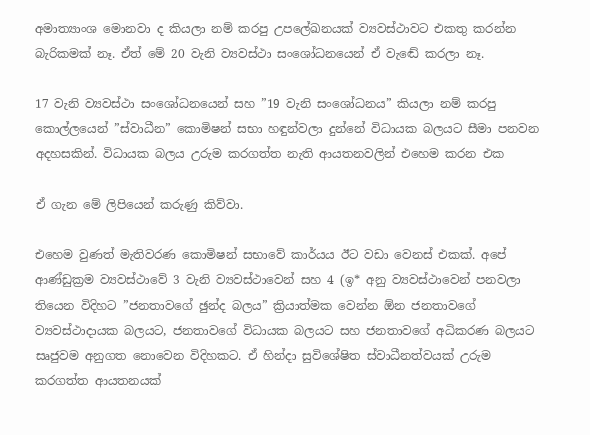අමාත්‍යාංශ මොනවා ද කියලා නම් කරපු උපලේඛනයක් ව්‍යවස්ථාවට එකතු කරන්න බැරිකමක් නෑ. ඒත් මේ 20 වැනි ව්‍යවස්ථා සංශෝධනයෙන් ඒ වැඬේ කරලා නෑ.

17 වැනි ව්‍යවස්ථා සංශෝධනයෙන් සහ ”19 වැනි සංශෝධනය” කියලා නම් කරපු කොල්ලයෙන් ”ස්වාධීන” කොමිෂන් සභා හඳුන්වලා දුන්නේ විධායක බලයට සීමා පනවන අදහසකින්. විධායක බලය උරුම කරගත්ත නැති ආයතනවලින් එහෙම කරන එක

ඒ ගැන මේ ලිපියෙන් කරුණු කිව්වා.

එහෙම වුණත් මැතිවරණ කොමිෂන් සභාවේ කාර්යය ඊට වඩා වෙනස් එකක්. අපේ ආණ්ඩුක්‍රම ව්‍යවස්ථාවේ 3 වැනි ව්‍යවස්ථාවෙන් සහ 4 (ඉ* අනු ව්‍යවස්ථාවෙන් පනවලා තියෙන විදිහට ”ජනතාවගේ ඡුන්ද බලය” ක්‍රියාත්මක වෙන්න ඕන ජනතාවගේ ව්‍යවස්ථාදායක බලයට, ජනතාවගේ විධායක බලයට සහ ජනතාවගේ අධිකරණ බලයට සෘජුවම අනුගත නොවෙන විදිහකට. ඒ හින්දා සුවිශේෂිත ස්වාධීනත්වයක් උරුම කරගත්ත ආයතනයක්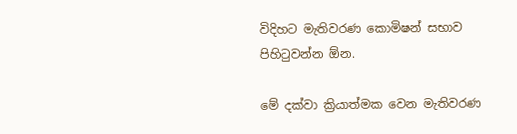විදිහට මැතිවරණ කොමිෂන් සභාව පිහිටුවන්න ඕන.

මේ දක්වා ක්‍රියාත්මක වෙන මැතිවරණ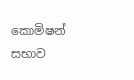කොමිෂන් සභාව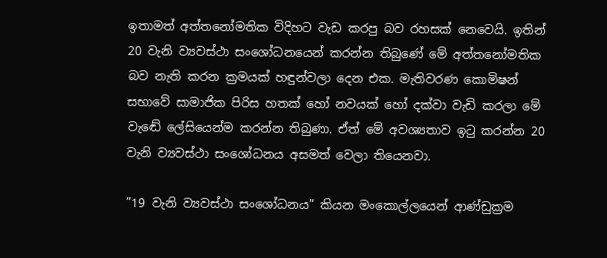ඉතාමත් අත්තනෝමතික විදිහට වැඩ කරපු බව රහසක් නෙවෙයි. ඉතින් 20 වැනි ව්‍යවස්ථා සංශෝධනයෙන් කරන්න තිබුණේ මේ අත්තනෝමතික බව නැති කරන ක්‍රමයක් හඳුන්වලා දෙන එක. මැතිවරණ කොමිෂන් සභාවේ සාමාජික පිරිස හතක් හෝ නවයක් හෝ දක්වා වැඩි කරලා මේ වැඬේ ලේසියෙන්ම කරන්න තිබුණා. ඒත් මේ අවශ්‍යතාව ඉටු කරන්න 20 වැනි ව්‍යවස්ථා සංශෝධනය අසමත් වෙලා තියෙනවා.

”19 වැනි ව්‍යවස්ථා සංශෝධනය” කියන මංකොල්ලයෙන් ආණ්ඩුක්‍රම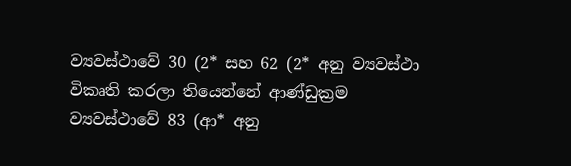ව්‍යවස්ථාවේ 30 (2* සහ 62 (2* අනු ව්‍යවස්ථා විකෘති කරලා තියෙන්නේ ආණ්ඩුක්‍රම ව්‍යවස්ථාවේ 83 (ආ* අනු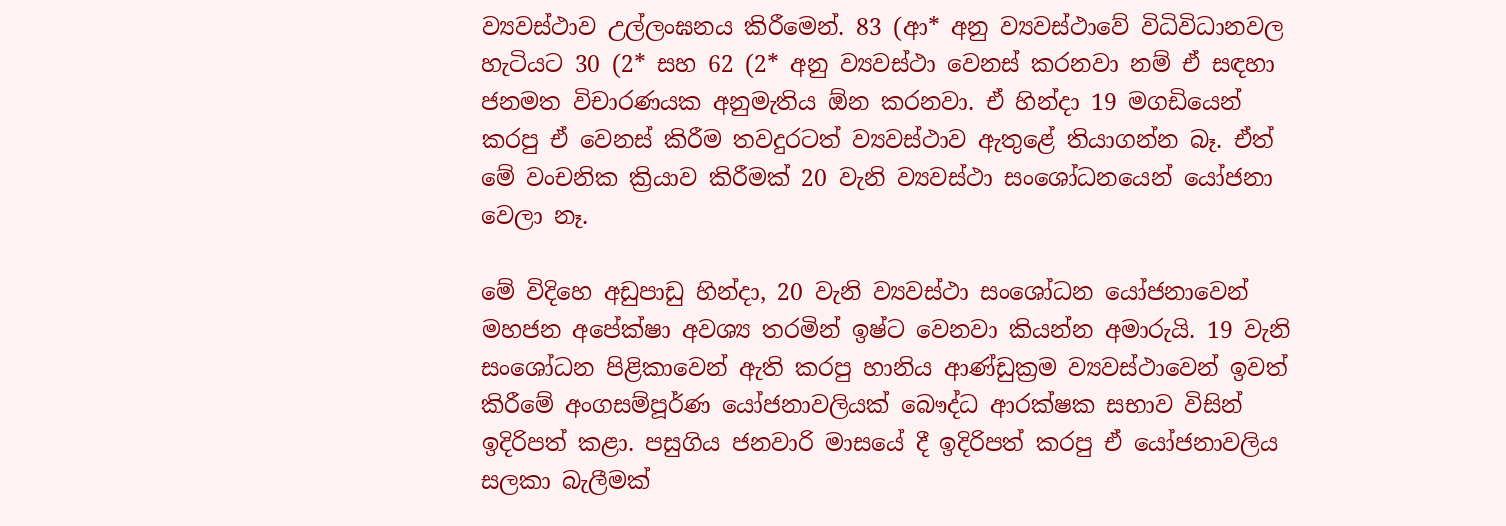ව්‍යවස්ථාව උල්ලංඝනය කිරීමෙන්. 83 (ආ* අනු ව්‍යවස්ථාවේ විධිවිධානවල හැටියට 30 (2* සහ 62 (2* අනු ව්‍යවස්ථා වෙනස් කරනවා නම් ඒ සඳහා ජනමත විචාරණයක අනුමැතිය ඕන කරනවා. ඒ හින්දා 19 මගඩියෙන් කරපු ඒ වෙනස් කිරීම තවදුරටත් ව්‍යවස්ථාව ඇතුළේ තියාගන්න බෑ. ඒත් මේ වංචනික ක්‍රියාව කිරීමක් 20 වැනි ව්‍යවස්ථා සංශෝධනයෙන් යෝජනා වෙලා නෑ.

මේ විදිහෙ අඩුපාඩු හින්දා, 20 වැනි ව්‍යවස්ථා සංශෝධන යෝජනාවෙන් මහජන අපේක්ෂා අවශ්‍ය තරමින් ඉෂ්ට වෙනවා කියන්න අමාරුයි. 19 වැනි සංශෝධන පිළිකාවෙන් ඇති කරපු හානිය ආණ්ඩුක්‍රම ව්‍යවස්ථාවෙන් ඉවත් කිරීමේ අංගසම්පූර්ණ යෝජනාවලියක් බෞද්ධ ආරක්ෂක සභාව විසින් ඉදිරිපත් කළා. පසුගිය ජනවාරි මාසයේ දී ඉදිරිපත් කරපු ඒ යෝජනාවලිය සලකා බැලීමක්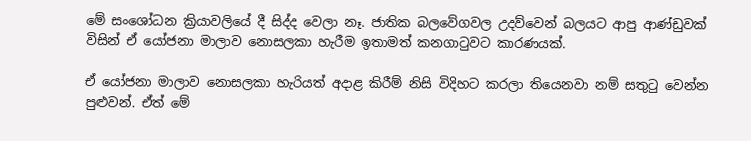මේ සංශෝධන ක්‍රියාවලියේ දී සිද්ද වෙලා නෑ. ජාතික බලවේගවල උදව්වෙන් බලයට ආපු ආණ්ඩුවක් විසින් ඒ යෝජනා මාලාව නොසලකා හැරීම ඉතාමත් කනගාටුවට කාරණයක්.

ඒ යෝජනා මාලාව නොසලකා හැරියත් අදාළ කිරීම් නිසි විදිහට කරලා තියෙනවා නම් සතුටු වෙන්න පුළුවන්. ඒත් මේ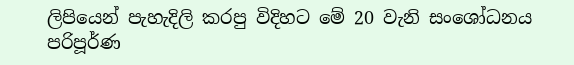ලිපියෙන් පැහැදිලි කරපු විදිහට මේ 20 වැනි සංශෝධනය පරිපූර්ණ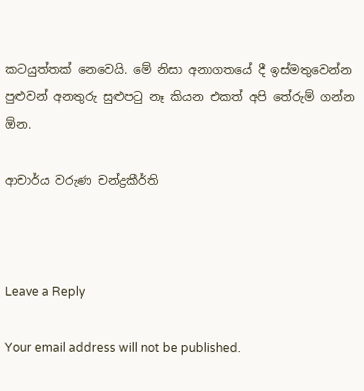කටයුත්තක් නෙවෙයි. මේ නිසා අනාගතයේ දී ඉස්මතුවෙන්න පුළුවන් අනතුරු සුළුපටු නෑ කියන එකත් අපි තේරුම් ගන්න ඕන.

ආචාර්ය වරුණ චන්ද්‍රකීර්ති



Leave a Reply

Your email address will not be published.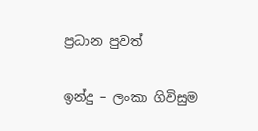ප්‍රධාන පුවත්

ඉන්දු – ලංකා ගිවිසුම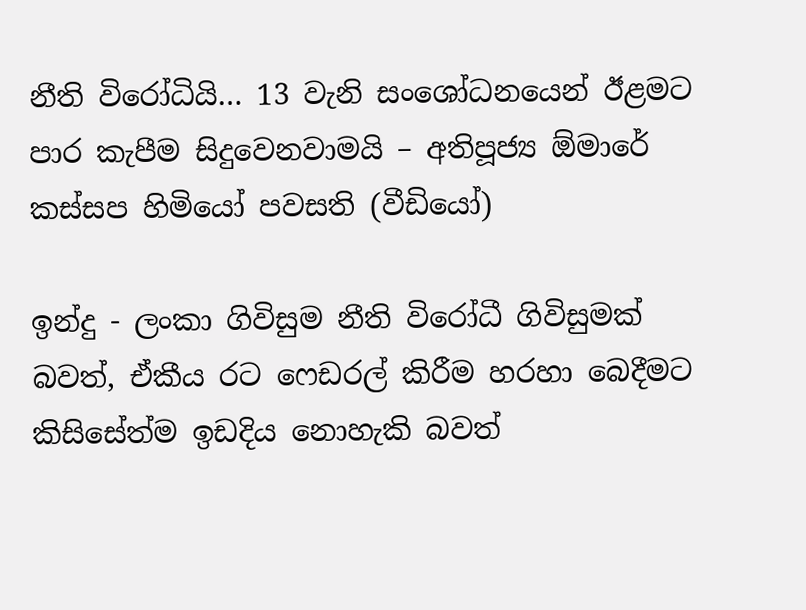නීති විරෝධියි… 13 වැනි සංශෝධනයෙන් ඊළමට පාර කැපීම සිදුවෙනවාමයි – අතිපූජ්‍ය ඕමාරේ කස්සප හිමියෝ පවසති (වීඩියෝ)

ඉන්දු - ලංකා ගිවිසුම නීති විරෝධී ගිවිසුමක් බවත්, ඒකීය රට ෆෙඩරල් කිරීම හරහා බෙදීමට කිසිසේත්ම ඉඩදිය නොහැකි බවත්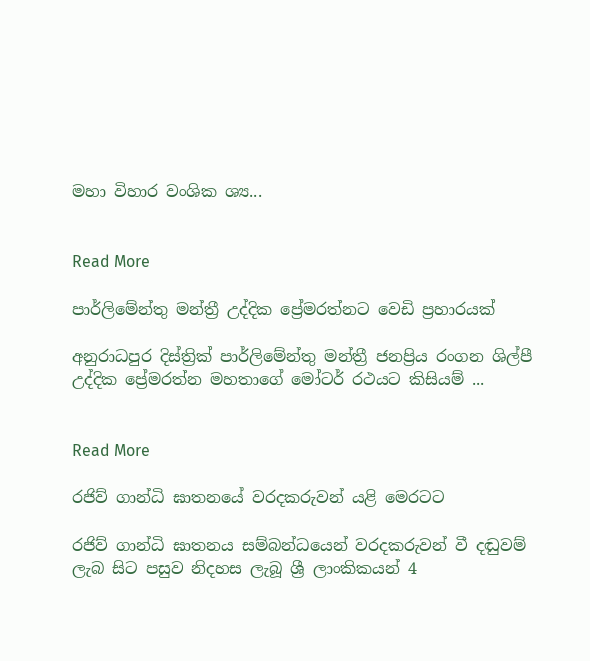මහා විහාර වංශික ශ්‍ය...


Read More

පාර්ලිමේන්තු මන්ත්‍රී උද්දික ප්‍රේමරත්නට වෙඩි ප්‍රහාරයක්

අනුරාධපුර දිස්ත්‍රික් පාර්ලිමේන්තු මන්ත්‍රී ජනප්‍රිය රංගන ශිල්පී උද්දික ප්‍රේමරත්න මහතාගේ මෝටර් රථයට කිසියම් ...


Read More

රජිව් ගාන්ධි ඝාතනයේ වරදකරුවන් යළි මෙරටට

රජිව් ගාන්ධි ඝාතනය සම්බන්ධයෙන් වරදකරුවන් වී දඬුවම් ලැබ සිට පසුව නිදහස ලැබූ ශ්‍රී ලාංකිකයන් 4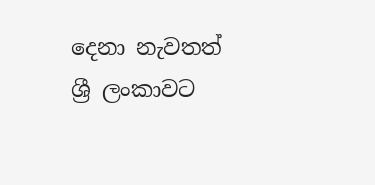දෙනා නැවතත් ශ්‍රී ලංකාවට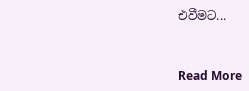එවීමට...


Read More